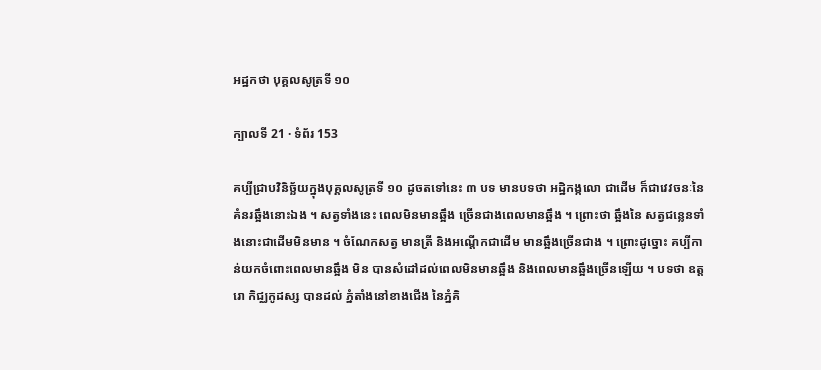អដ្ឋកថា បុគ្គលសូត្រទី ១០

ក្បាលទី 21 · ទំព័រ 153

គប្បីជ្រាបវិនិច្ឆ័យក្នុងបុគ្គលសូត្រទី ១០ ដូចតទៅនេះ ៣ បទ មានបទថា អដ្ឋិកង្កលោ ជាដើម ក៏ជាវេវចនៈនៃគំនរឆ្អឹងនោះឯង ។ សត្វទាំងនេះ ពេលមិនមានឆ្អឹង ច្រើនជាងពេលមានឆ្អឹង ។ ព្រោះថា ឆ្អឹងនៃ សត្វជន្លេនទាំងនោះជាដើមមិនមាន ។ ចំណែកសត្វ មានត្រី និងអណ្តើកជាដើម មានឆ្អឹងច្រើនជាង ។ ព្រោះដូច្នោះ គប្បីកាន់យកចំពោះពេលមានឆ្អឹង មិន បានសំដៅដល់ពេលមិនមានឆ្អឹង និងពេលមានឆ្អឹងច្រើនឡើយ ។ បទថា ឧត្តរោ កិជ្ឈកូដស្ស បានដល់ ភ្នំតាំងនៅខាងជើង នៃភ្នំគិ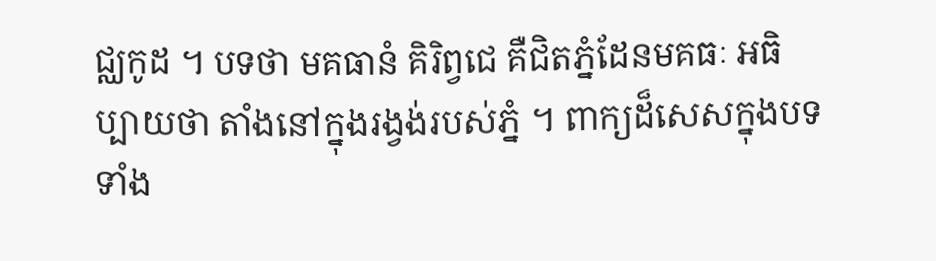ជ្ឈកូដ ។ បទថា មគធានំ គិរិព្វជេ គឺជិតភ្នំដែនមគធៈ អធិប្បាយថា តាំងនៅក្នុងរង្វង់របស់ភ្នំ ។ ពាក្យដ៏សេសក្នុងបទទាំង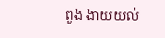ពួង ងាយយល់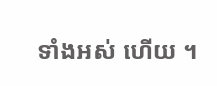ទាំងអស់ ហើយ ។